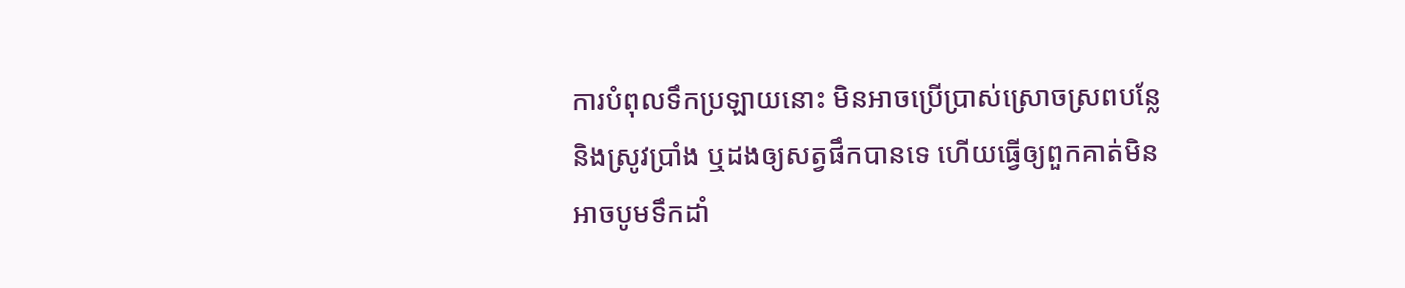ការបំពុលទឹកប្រឡាយនោះ មិនអាចប្រើប្រាស់ស្រោចស្រពបន្លែ និងស្រូវប្រាំង ឬដងឲ្យសត្វផឹកបានទេ ហើយធ្វើឲ្យពួកគាត់មិនអាចបូមទឹកដាំ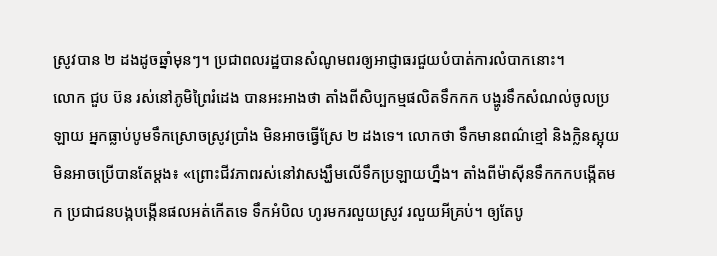ស្រូវបាន ២ ដងដូចឆ្នាំមុនៗ។ ប្រជាពលរដ្ឋបានសំណូមពរឲ្យអាជ្ញាធរជួយបំបាត់ការលំបាកនោះ។
លោក ជួប ប៊ន រស់នៅភូមិព្រៃរំដេង បានអះអាងថា តាំងពីសិប្បកម្មផលិតទឹកកក បង្ហូរទឹកសំណល់ចូលប្រឡាយ អ្នកធ្លាប់បូមទឹកស្រោចស្រូវប្រាំង មិនអាចធ្វើស្រែ ២ ដងទេ។ លោកថា ទឹកមានពណ៌ខ្មៅ និងក្លិនស្អុយមិនអាចប្រើបានតែម្ដង៖ «ព្រោះជីវភាពរស់នៅវាសង្ឃឹមលើទឹកប្រឡាយហ្នឹង។ តាំងពីម៉ាស៊ីនទឹកកកបង្កើតមក ប្រជាជនបង្កបង្កើនផលអត់កើតទេ ទឹកអំបិល ហូរមករលួយស្រូវ រលួយអីគ្រប់។ ឲ្យតែបូ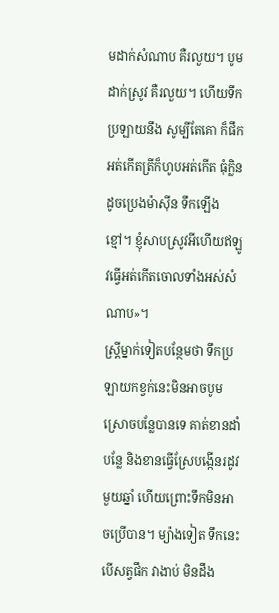មដាក់សំណាប គឺរលួយ។ បូមដាក់ស្រូវ គឺរលួយ។ ហើយទឹកប្រឡាយនឹង សូម្បីតែគោ ក៏ផឹកអត់កើតត្រីក៏ហូបអត់កើត ធុំក្លិនដូចប្រេងម៉ាស៊ីន ទឹកឡើងខ្មៅ។ ខ្ញុំសាបស្រូវអីហើយឥឡូវធ្វើអត់កើតចោលទាំងអស់សំណាប»។
ស្ត្រីម្នាក់ទៀតបន្ថែមថា ទឹកប្រឡាយកខ្វក់នេះមិនអាចបូមស្រោចបន្លែបានទេ គាត់ខានដាំបន្លែ និងខានធ្វើស្រែបង្កើនរដូវមួយឆ្នាំ ហើយព្រោះទឹកមិនអាចប្រើបាន។ ម្យ៉ាងទៀត ទឹកនេះបើសត្វផឹក វាងាប់ មិនដឹង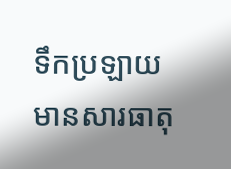ទឹកប្រឡាយមានសារធាតុ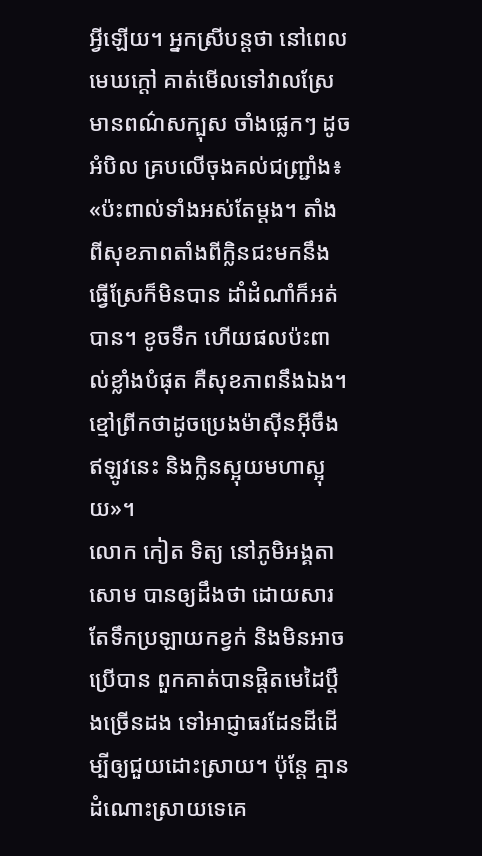អ្វីឡើយ។ អ្នកស្រីបន្តថា នៅពេលមេឃក្ដៅ គាត់មើលទៅវាលស្រែ មានពណ៌សក្បុស ចាំងផ្លេកៗ ដូចអំបិល គ្របលើចុងគល់ជញ្ជ្រាំង៖ «ប៉ះពាល់ទាំងអស់តែម្ដង។ តាំងពីសុខភាពតាំងពីក្លិនជះមកនឹងធ្វើស្រែក៏មិនបាន ដាំដំណាំក៏អត់បាន។ ខូចទឹក ហើយផលប៉ះពាល់ខ្លាំងបំផុត គឺសុខភាពនឹងឯង។ ខ្មៅព្រីកថាដូចប្រេងម៉ាស៊ីនអ៊ីចឹងឥឡូវនេះ និងក្លិនស្អុយមហាស្អុយ»។
លោក កៀត ទិត្យ នៅភូមិអង្គតាសោម បានឲ្យដឹងថា ដោយសារតែទឹកប្រឡាយកខ្វក់ និងមិនអាចប្រើបាន ពួកគាត់បានផ្ដិតមេដៃប្ដឹងច្រើនដង ទៅអាជ្ញាធរដែនដីដើម្បីឲ្យជួយដោះស្រាយ។ ប៉ុន្តែ គ្មានដំណោះស្រាយទេគេ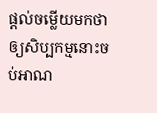ផ្ដល់ចម្លើយមកថា ឲ្យសិប្បកម្មនោះចប់អាណ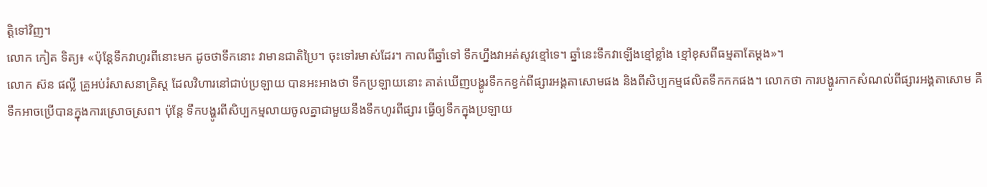ត្តិទៅវិញ។
លោក កៀត ទិត្យ៖ «ប៉ុន្តែទឹកវាហូរពីនោះមក ដូចថាទឹកនោះ វាមានជាតិប្រៃ។ ចុះទៅរមាស់ដែរ។ កាលពីឆ្នាំទៅ ទឹកហ្នឹងវាអត់សូវខ្មៅទេ។ ឆ្នាំនេះទឹកវាឡើងខ្មៅខ្លាំង ខ្មៅខុសពីធម្មតាតែម្ដង»។
លោក ស៊ន ផល្លី គ្រូអប់រំសាសនាគ្រិស្ត ដែលវិហារនៅជាប់ប្រឡាយ បានអះអាងថា ទឹកប្រឡាយនោះ គាត់ឃើញបង្ហូរទឹកកខ្វក់ពីផ្សារអង្គតាសោមផង និងពីសិប្បកម្មផលិតទឹកកកផង។ លោកថា ការបង្ហូរកាកសំណល់ពីផ្សារអង្គតាសោម គឺទឹកអាចប្រើបានក្នុងការស្រោចស្រព។ ប៉ុន្តែ ទឹកបង្ហូរពីសិប្បកម្មលាយចូលគ្នាជាមួយនឹងទឹកហូរពីផ្សារ ធ្វើឲ្យទឹកក្នុងប្រឡាយ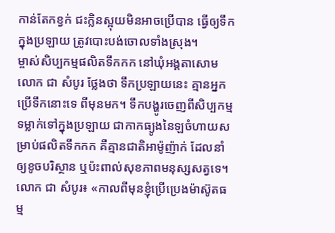កាន់តែកខ្វក់ ជះក្លិនស្អុយមិនអាចប្រើបាន ធ្វើឲ្យទឹកក្នុងប្រឡាយ ត្រូវបោះបង់ចោលទាំងស្រុង។
ម្ចាស់សិប្បកម្មផលិតទឹកកក នៅឃុំអង្គតាសោម លោក ជា សំបូរ ថ្លែងថា ទឹកប្រឡាយនេះ គ្មានអ្នកប្រើទឹកនោះទេ ពីមុនមក។ ទឹកបង្ហូរចេញពីសិប្បកម្មទម្លាក់ទៅក្នុងប្រឡាយ ជាកាកធ្យូងនៃឡចំហាយសម្រាប់ផលិតទឹកកក គឺគ្មានជាតិអាម៉ូញ៉ាក់ ដែលនាំឲ្យខូចបរិស្ថាន ឬប៉ះពាល់សុខភាពមនុស្សសត្វទេ។
លោក ជា សំបូរ៖ «កាលពីមុនខ្ញុំប្រើប្រេងម៉ាស៊ូតធម្ម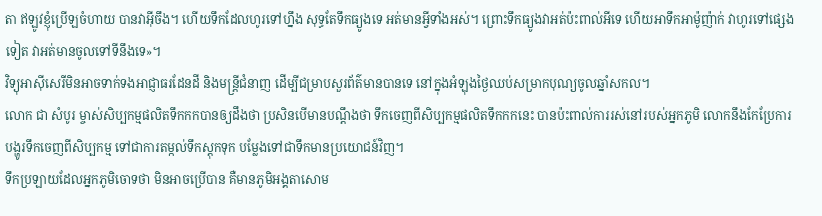តា ឥឡូវខ្ញុំប្រើឡចំហាយ បានវាអ៊ីចឹង។ ហើយទឹកដែលហូរទៅហ្នឹង សុទ្ធតែទឹកធ្យូងទេ អត់មានអ្វីទាំងអស់។ ព្រោះទឹកធ្យូងវាអត់ប៉ះពាល់អីទេ ហើយអាទឹកអាម៉ូញ៉ាក់ វាហូរទៅផ្សេងទៀត វាអត់មានចូលទៅទីនឹងទេ»។
វិទ្យុអាស៊ីសេរីមិនអាចទាក់ទងអាជ្ញាធរដែនដី និងមន្ត្រីជំនាញ ដើម្បីជម្រាបសួរព័ត៌មានបានទេ នៅក្នុងអំឡុងថ្ងៃឈប់សម្រាកបុណ្យចូលឆ្នាំសកល។
លោក ជា សំបូរ ម្ចាស់សិប្បកម្មផលិតទឹកកកបានឲ្យដឹងថា ប្រសិនបើមានបណ្ដឹងថា ទឹកចេញពីសិប្បកម្មផលិតទឹកកកនេះ បានប៉ះពាល់ការរស់នៅរបស់អ្នកភូមិ លោកនឹងកែប្រែការបង្ហូរទឹកចេញពីសិប្បកម្ម ទៅជាការតម្កល់ទឹកស្តុកទុក បម្លែងទៅជាទឹកមានប្រយោជន៍វិញ។
ទឹកប្រឡាយដែលអ្នកភូមិចោទថា មិនអាចប្រើបាន គឺមានភូមិអង្គតាសោម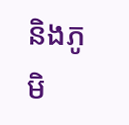និងភូមិ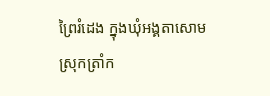ព្រៃរំដេង ក្នុងឃុំអង្គតាសោម ស្រុកត្រាំក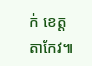ក់ ខេត្តតាកែវ៕